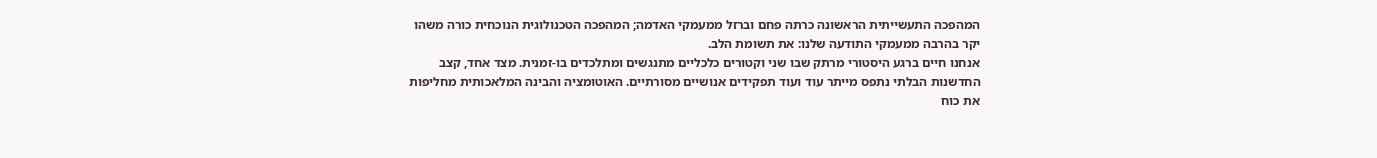המהפכה התעשייתית הראשונה כרתה פחם וברזל ממעמקי האדמה; המהפכה הטכנולוגית הנוכחית כורה משהו יקר בהרבה ממעמקי התודעה שלנו: את תשומת הלב.
אנחנו חיים ברגע היסטורי מרתק שבו שני וקטורים כלכליים מתנגשים ומתלכדים בו-זמנית. מצד אחד, קצב החדשנות הבלתי נתפס מייתר עוד ועוד תפקידים אנושיים מסורתיים. האוטומציה והבינה המלאכותית מחליפות את כוח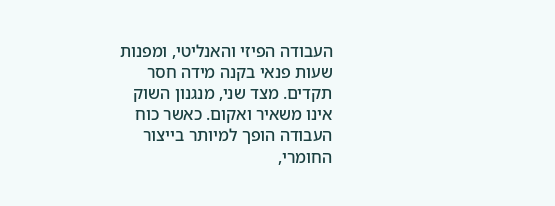העבודה הפיזי והאנליטי, ומפנות שעות פנאי בקנה מידה חסר תקדים. מצד שני, מנגנון השוק אינו משאיר ואקום. כאשר כוח העבודה הופך למיותר בייצור החומרי,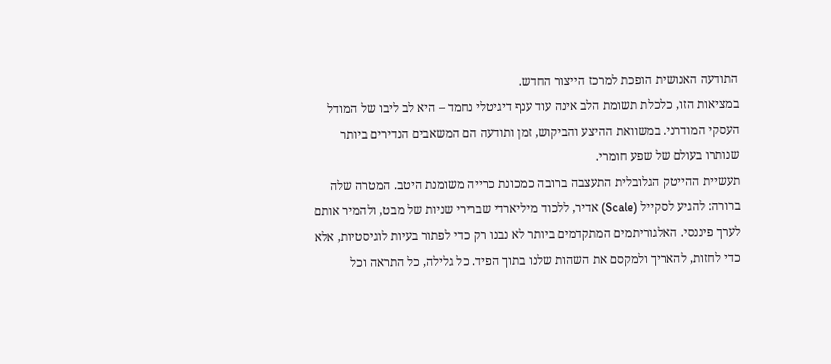התודעה האנושית הופכת למרכז הייצור החדש.
במציאות הזו, כלכלת תשומת הלב אינה עוד ענף דיגיטלי נחמד – היא לב ליבו של המודל העסקי המודרני. במשוואת ההיצע והביקוש, זמן ותודעה הם המשאבים הנדירים ביותר שנותרו בעולם של שפע חומרי.
תעשיית ההייטק הגלובלית התעצבה ברובה כמכונת כרייה משומנת היטב. המטרה שלה ברורה: להגיע לסקייל (Scale) אדיר, ללכוד מיליארדי שברירי שניות של מבט, ולהמיר אותם לערך פיננסי. האלגוריתמים המתקדמים ביותר לא נבנו רק כדי לפתור בעיות לוגיסטיות, אלא כדי לחזות, להאריך ולמקסם את השהות שלנו בתוך הפיד. כל גלילה, כל התראה וכל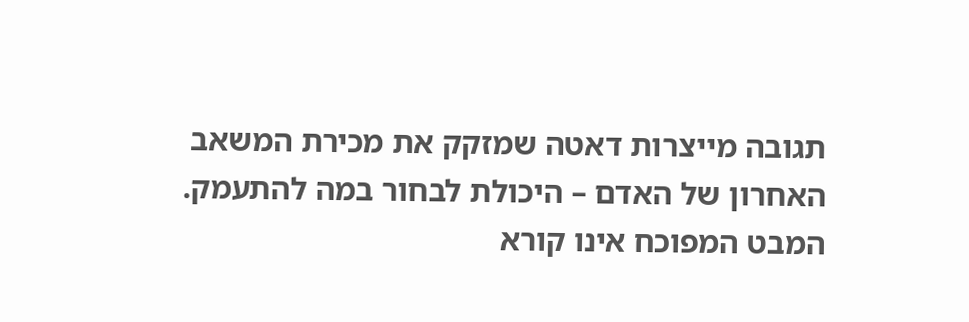תגובה מייצרות דאטה שמזקק את מכירת המשאב האחרון של האדם – היכולת לבחור במה להתעמק.
המבט המפוכח אינו קורא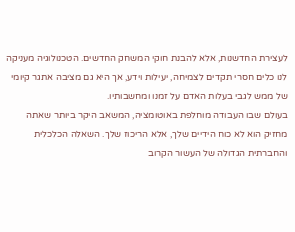לעצירת החדשנות, אלא להבנת חוקי המשחק החדשים. הטכנולוגיה מעניקה לנו כלים חסרי תקדים לצמיחה, יעילות וידע, אך היא גם מציבה אתגר קיומי של ממש לגבי בעלות האדם על זמנו ומחשבותיו.
בעולם שבו העבודה מוחלפת באוטומציה, המשאב היקר ביותר שאתה מחזיק הוא לא כוח הידיים שלך, אלא הריכוז שלך. השאלה הכלכלית והחברתית הגדולה של העשור הקרוב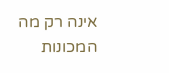אינה רק מה המכונות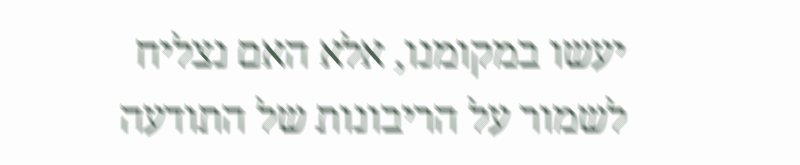יעשו במקומנו, אלא האם נצליח לשמור על הריבונות של התודעה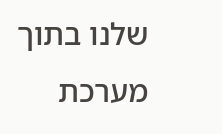שלנו בתוך מערכת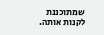שמתוכננת לקנות אותה.